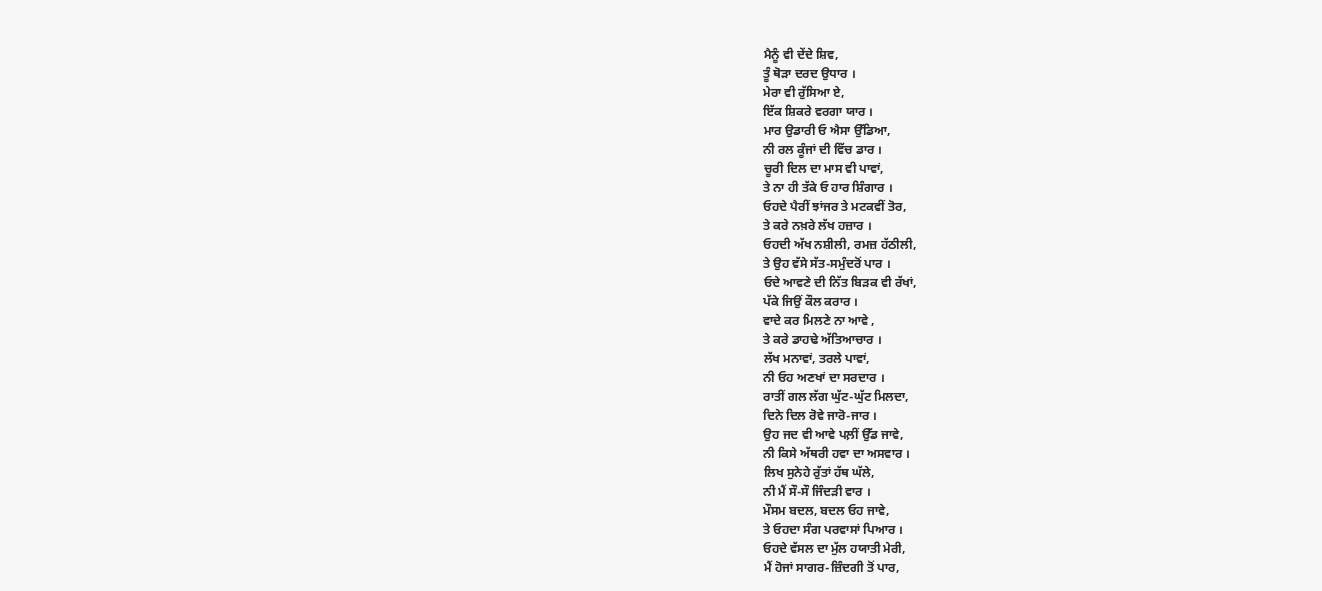ਮੈਨੂੰ ਵੀ ਦੇਂਦੇ ਸ਼ਿਵ,
ਤੂੰ ਥੋੜਾ ਦਰਦ ਉਧਾਰ ।
ਮੇਰਾ ਵੀ ਰੁੱਸਿਆ ਏ,
ਇੱਕ ਸ਼ਿਕਰੇ ਵਰਗਾ ਯਾਰ ।
ਮਾਰ ਉਡਾਰੀ ਓ ਐਸਾ ਉੱਡਿਆ,
ਨੀ ਰਲ ਕੂੰਜਾਂ ਦੀ ਵਿੱਚ ਡਾਰ ।
ਚੂਰੀ ਦਿਲ ਦਾ ਮਾਸ ਵੀ ਪਾਵਾਂ,
ਤੇ ਨਾ ਹੀ ਤੱਕੇ ਓ ਹਾਰ ਸ਼ਿੰਗਾਰ ।
ਓਹਦੇ ਪੈਰੀਂ ਝਾਂਜਰ ਤੇ ਮਟਕਵੀਂ ਤੋਰ,
ਤੇ ਕਰੇ ਨਖ਼ਰੇ ਲੱਖ ਹਜ਼ਾਰ ।
ਓਹਦੀ ਅੱਖ ਨਸ਼ੀਲੀ, ਰਮਜ਼ ਹੱਠੀਲੀ,
ਤੇ ਉਹ ਵੱਸੇ ਸੱਤ-ਸਮੁੰਦਰੋਂ ਪਾਰ ।
ਓਦੇ ਆਵਣੇ ਦੀ ਨਿੱਤ ਬਿੜਕ ਵੀ ਰੱਖਾਂ,
ਪੱਕੇ ਜਿਉਂ ਕੌਲ ਕਰਾਰ ।
ਵਾਦੇ ਕਰ ਮਿਲਣੇ ਨਾ ਆਵੇ ,
ਤੇ ਕਰੇ ਡਾਹਢੇ ਅੱਤਿਆਚਾਰ ।
ਲੱਖ ਮਨਾਵਾਂ, ਤਰਲੇ ਪਾਵਾਂ,
ਨੀ ਓਹ ਅਣਖਾਂ ਦਾ ਸਰਦਾਰ ।
ਰਾਤੀਂ ਗਲ ਲੱਗ ਘੁੱਟ-ਘੁੱਟ ਮਿਲਦਾ,
ਦਿਨੇ ਦਿਲ ਰੋਵੇ ਜਾਰੋ-ਜਾਰ ।
ਉਹ ਜਦ ਵੀ ਆਵੇ ਪਲ਼ੀਂ ਉੱਡ ਜਾਵੇ,
ਨੀ ਕਿਸੇ ਅੱਥਰੀ ਹਵਾ ਦਾ ਅਸਵਾਰ ।
ਲਿਖ ਸੁਨੇਹੇ ਰੁੱਤਾਂ ਹੱਥ ਘੱਲੇ,
ਨੀ ਮੈਂ ਸੌ-ਸੌ ਜਿੰਦੜੀ ਵਾਰ ।
ਮੌਸਮ ਬਦਲ, ਬਦਲ ਓਹ ਜਾਵੇ,
ਤੇ ਓਹਦਾ ਸੰਗ ਪਰਵਾਸਾਂ ਪਿਆਰ ।
ਓਹਦੇ ਵੱਸਲ ਦਾ ਮੁੱਲ ਹਯਾਤੀ ਮੇਰੀ,
ਮੈਂ ਹੋਜਾਂ ਸਾਗਰ-ਜ਼ਿੰਦਗੀ ਤੋਂ ਪਾਰ,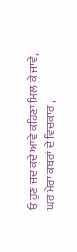ਓ ਹੁਣ ਜਦ ਕਦੇ ਆਵੇ ਕਹਿਣਾ ਮਿਲ ਕੇ ਜਾਵੇ,
ਘਰ ਮੇਰਾ ਕਬਰਾਂ ਦੇ ਵਿਚਕਾਰ ,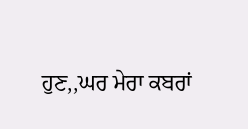ਹੁਣ,,ਘਰ ਮੇਰਾ ਕਬਰਾਂ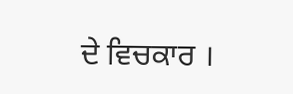ਦੇ ਵਿਚਕਾਰ ।